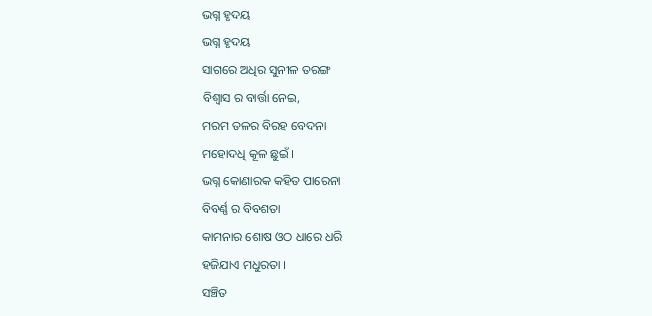ଭଗ୍ନ ହୃଦୟ
ଭଗ୍ନ ହୃଦୟ
ସାଗରେ ଅଧିର ସୁନୀଳ ତରଙ୍ଗ
ବିଶ୍ବାସ ର ବାର୍ତ୍ତା ନେଇ,
ମରମ ତଳର ବିରହ ବେଦନା
ମହୋଦଧି କୂଳ ଛୁଇଁ ।
ଭଗ୍ନ କୋଣାରକ କହିତ ପାରେନା
ବିବର୍ଣ୍ଣ ର ବିବଶତା
କାମନାର ଶୋଷ ଓଠ ଧାରେ ଧରି
ହଜିଯାଏ ମଧୁରତା ।
ସଞ୍ଚିତ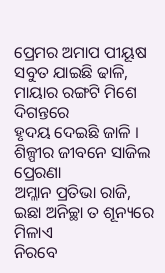ପ୍ରେମର ଅମାପ ପୀୟୂଷ
ସବୁତ ଯାଇଛି ଢାଳି,
ମାୟାର ରଙ୍ଗଟି ମିଶେ ଦିଗନ୍ତରେ
ହୃଦୟ ଦେଇଛି ଜାଳି ।
ଶିଳ୍ପୀର ଜୀବନେ ସାଜିଲ ପ୍ରେରଣା
ଅମ୍ଳାନ ପ୍ରତିଭା ରାଜି,
ଇଛା ଅନିଚ୍ଛା ତ ଶୂନ୍ୟରେ ମିଳାଏ
ନିରବେ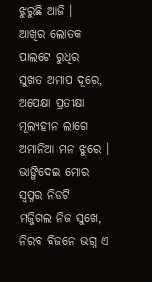ଝୁରୁଛି ଆଜି ।
ଆଖିର ଲୋତକ ପାଲଟେ ରୁଧିର
ସୁଖତ ଅମାପ ଦୂରେ,
ଅପେକ୍ଷା ପ୍ରତୀକ୍ଷା ମୂଲ୍ୟହୀନ ଲାଗେ
ଅମାନିଆ ମନ ଝୁରେ ।
ଭାଙ୍ଗିଦେଇ ମୋର ସ୍ବପ୍ନର ନିଡଟି
ମଜ୍ଜିଗଲ ନିଜ ସୁଖେ,
ନିରବ ବିଜନେ ଭଗ୍ନ ଏ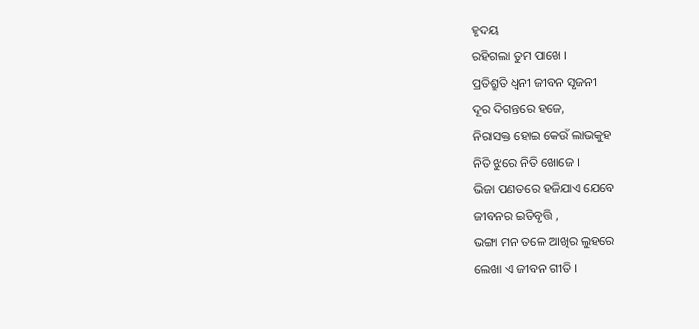ହୃଦୟ
ରହିଗଲା ତୁମ ପାଖେ ।
ପ୍ରତିଶ୍ରୁତି ଧ୍ୱନୀ ଜୀବନ ସୃଜନୀ
ଦୂର ଦିଗନ୍ତରେ ହଜେ,
ନିରାସକ୍ତ ହୋଇ କେଉଁ ଲାଭକୁହ
ନିତି ଝୁରେ ନିତି ଖୋଜେ ।
ଭିଜା ପଣତରେ ହଜିଯାଏ ଯେବେ
ଜୀବନର ଇତିବୃତ୍ତି ,
ଭଙ୍ଗା ମନ ତଳେ ଆଖିର ଲୁହରେ
ଲେଖା ଏ ଜୀବନ ଗୀତି ।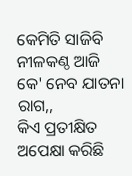କେମିତି ସାଜିବି ନୀଳକଣ୍ଠ ଆଜି
କେ' ନେବ ଯାତନା ରାଗ,,
କିଏ ପ୍ରତୀକ୍ଷିତ ଅପେକ୍ଷା କରିଛି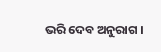ଭରି ଦେବ ଅନୁରାଗ ।